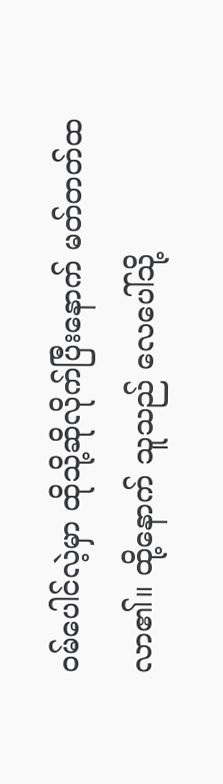ဝမ်ပေါင်လဲ့မှာ ထိုသို့ဆိုလိုက်ပြီးနောက် မတ်တတ်ထလာ၏။ ထို့နောက် သူသည် လေပေါ်သို့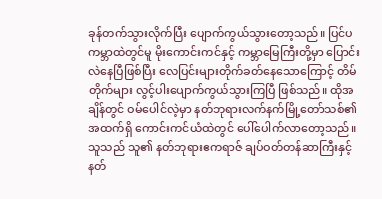ခုန်တက်သွားလိုက်ပြီး ပျောက်ကွယ်သွားတော့သည်။ ပြင်ပကမ္ဘာထဲတွင်မူ မိုးကောင်းကင်နှင့် ကမ္ဘာမြေကြီးတို့မှာ ပြောင်းလဲနေပြီဖြစ်ပြီး လေပြင်းများတိုက်ခတ်နေသောကြောင့် တိမ်တိုက်များ လွင့်ပါးပျောက်ကွယ်သွားကြပြီ ဖြစ်သည်။ ထိုအချိန်တွင် ဝမ်ပေါင်လဲ့မှာ နတ်ဘုရားလက်နက်မြို့တော်သစ်၏ အထက်ရှိ ကောင်းကင်ယံထဲတွင် ပေါ်ပေါက်လာတော့သည်။
သူသည် သူ၏ နတ်ဘုရားဧကရာဇ် ချပ်ဝတ်တန်ဆာကြီးနှင့် နတ်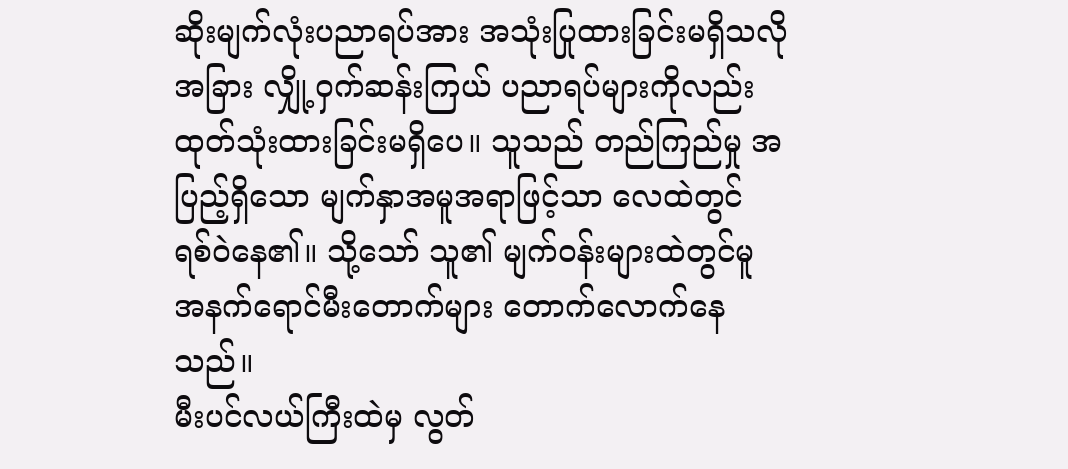ဆိုးမျက်လုံးပညာရပ်အား အသုံးပြုထားခြင်းမရှိသလို အခြား လျှို့ဝှက်ဆန်းကြယ် ပညာရပ်များကိုလည်း ထုတ်သုံးထားခြင်းမရှိပေ။ သူသည် တည်ကြည်မှု အပြည့်ရှိသော မျက်နှာအမူအရာဖြင့်သာ လေထဲတွင် ရစ်ဝဲနေ၏။ သို့သော် သူ၏ မျက်ဝန်းများထဲတွင်မူ အနက်ရောင်မီးတောက်များ တောက်လောက်နေသည်။
မီးပင်လယ်ကြီးထဲမှ လွတ်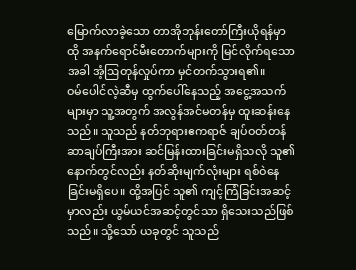မြောက်လာခဲ့သော တာအိုဘုန်းတော်ကြီးယိုရန်မှာ ထို အနက်ရောင်မီးတောက်များကို မြင်လိုက်ရသောအခါ အံ့ဩတုန်လှုပ်ကာ မှင်တက်သွားရ၏။
ဝမ်ပေါင်လဲ့ဆီမှ ထွက်ပေါ်နေသည့် အငွေ့အသက်များမှာ သူ့အတွက် အလွန်အင်မတန်မှ ထူးဆန်းနေသည်။ သူသည် နတ်ဘုရားဧကရာဇ် ချပ်ဝတ်တန်ဆာချပ်ကြီးအား ဆင်မြန်းထားခြင်းမရှိသလို သူ၏နောက်တွင်လည်း နတ်ဆိုးမျက်လုံးများ ရစ်ဝဲနေခြင်းမရှိပေ။ ထို့အပြင် သူ၏ ကျင့်ကြံခြင်းအဆင့်မှာလည်း ယွမ်ယင်အဆင့်တွင်သာ ရှိသေးသည်ဖြစ်သည်။ သို့သော် ယခုတွင် သူသည်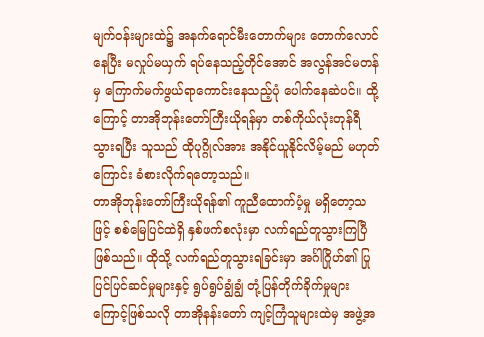မျက်ဝန်းများထဲ၌ အနက်ရောင်မီးတောက်များ တောက်လောင်နေပြီး မလှုပ်မယှက် ရပ်နေသည့်တိုင်အောင် အလွန်အင်မတန်မှ ကြောက်မက်ဖွယ်ရာကောင်းနေသည့်ပုံ ပေါက်နေဆဲပင်။ ထို့ကြောင့် တာအိုဘုန်းတော်ကြီးယိုရန်မှာ တစ်ကိုယ်လုံးတုန်ရီသွားရပြီး သူသည် ထိုပုဂ္ဂိုလ်အား အနိုင်ယူနိုင်လိမ့်မည် မဟုတ်ကြောင်း ခံစားလိုက်ရတော့သည်။
တာအိုဘုန်းတော်ကြီးယိုရန်၏ ကူညီထောက်ပံ့မှု မရှိတော့သဖြင့် စစ်မြေပြင်ထဲရှိ နှစ်ဖက်စလုံးမှာ လက်ရည်တူသွားကြပြီ ဖြစ်သည်။ ထိုသို့ လက်ရည်တူသွားရခြင်းမှာ အင်္ဂါဂြိုဟ်၏ ပြုပြင်ပြင်ဆင်မှုများနှင့် ရွပ်ရွပ်ချွံချွံ တုံ့ပြန်တိုက်ခိုက်မှုများကြောင့်ဖြစ်သလို တာအိုနန်းတော် ကျင့်ကြံသူများထဲမှ အဖွဲ့အ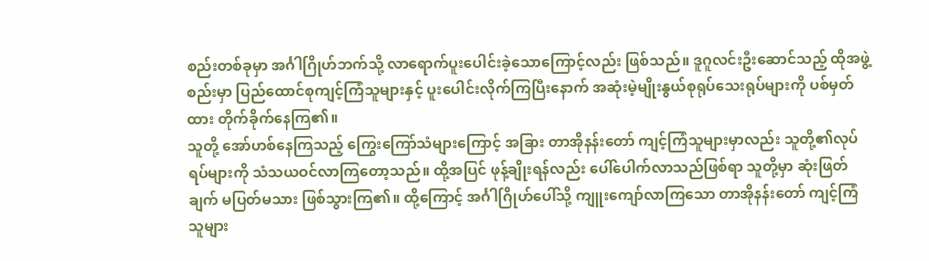စည်းတစ်ခုမှာ အင်္ဂါဂြိုဟ်ဘက်သို့ လာရောက်ပူးပေါင်းခဲ့သောကြောင့်လည်း ဖြစ်သည်။ ဒူဂူလင်းဦးဆောင်သည့် ထိုအဖွဲ့စည်းမှာ ပြည်ထောင်စုကျင့်ကြံသူများနှင့် ပူးပေါင်းလိုက်ကြပြီးနောက် အဆုံးမဲ့မျိုးနွယ်စုရုပ်သေးရုပ်များကို ပစ်မှတ်ထား တိုက်ခိုက်နေကြ၏။
သူတို့ အော်ဟစ်နေကြသည့် ကြွေးကြော်သံများကြောင့် အခြား တာအိုနန်းတော် ကျင့်ကြံသူများမှာလည်း သူတို့၏လုပ်ရပ်များကို သံသယဝင်လာကြတော့သည်။ ထို့အပြင် ဖုန့်ချိုးရန်လည်း ပေါ်ပေါက်လာသည်ဖြစ်ရာ သူတို့မှာ ဆုံးဖြတ်ချက် မပြတ်မသား ဖြစ်သွားကြ၏။ ထို့ကြောင့် အင်္ဂါဂြိုဟ်ပေါ်သို့ ကျူးကျော်လာကြသော တာအိုနန်းတော် ကျင့်ကြံသူများ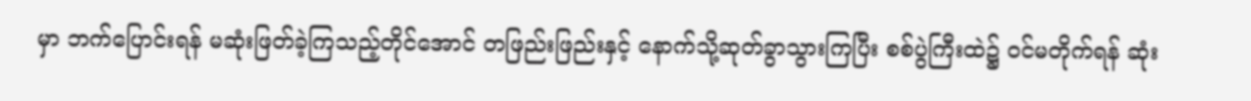မှာ ဘက်ပြောင်းရန် မဆုံးဖြတ်ခဲ့ကြသည့်တိုင်အောင် တဖြည်းဖြည်းနှင့် နောက်သို့ဆုတ်ခွာသွားကြပြီး စစ်ပွဲကြီးထဲ၌ ဝင်မတိုက်ရန် ဆုံး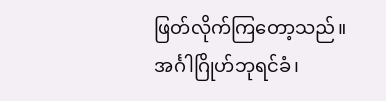ဖြတ်လိုက်ကြတော့သည်။
အင်္ဂါဂြိုဟ်ဘုရင်ခံ၊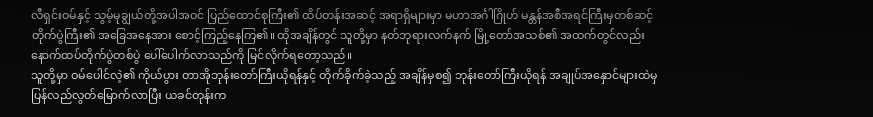လီရှင်းဝမ်နှင့် သွမ့်မုချွယ်တို့အပါအဝင် ပြည်ထောင်စုကြီး၏ ထိပ်တန်းအဆင့် အရာရှိများမှာ မဟာအင်္ဂါဂြိုဟ် မန္တန်အစီအရင်ကြီးမှတစ်ဆင့် တိုက်ပွဲကြီး၏ အခြေအနေအား စောင့်ကြည့်နေကြ၏။ ထိုအချိန်တွင် သူတို့မှာ နတ်ဘုရားလက်နက် မြို့တော်အသစ်၏ အထက်တွင်လည်း နောက်ထပ်တိုက်ပွဲတစ်ပွဲ ပေါ်ပေါက်လာသည်ကို မြင်လိုက်ရတော့သည်။
သူတို့မှာ ဝမ်ပေါင်လဲ့၏ ကိုယ်ပွား တာအိုဘုန်းတော်ကြီးယိုရန်နှင့် တိုက်ခိုက်ခဲ့သည့် အချိန်မှစ၍ ဘုန်းတော်ကြီးယိုရန် အချုပ်အနှောင်များထဲမှ ပြန်လည်လွတ်မြောက်လာပြီး ယခင်တုန်းက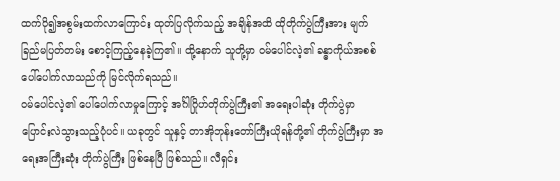ထက်ပို၍အစွမ်းထက်လာကြောင်း ထုတ်ပြလိုက်သည့် အချိန်အထိ ထိုတိုက်ပွဲကြီးအား မျက်ခြည်မပြတ်တမ်း စောင့်ကြည့်နေခဲ့ကြ၏။ ထို့နောက် သူတို့မှာ ဝမ်ပေါင်လဲ့၏ ခန္ဓာကိုယ်အစစ် ပေါ်ပေါက်လာသည်ကို မြင်လိုက်ရသည်။
ဝမ်ပေါင်လဲ့၏ ပေါ်ပေါက်လာမှုကြောင့် အင်္ဂါဂြိုဟ်တိုက်ပွဲကြီး၏ အရေးပါဆုံး တိုက်ပွဲမှာ ပြောင်းလဲသွားသည့်ပုံပင်။ ယခုတွင် သူနှင့် တာအိုဘုန်းတော်ကြီးယိုရန်တို့၏ တိုက်ပွဲကြီးမှာ အရေးအကြီးဆုံး တိုက်ပွဲကြီး ဖြစ်နေပြီ ဖြစ်သည်။ လီရှင်း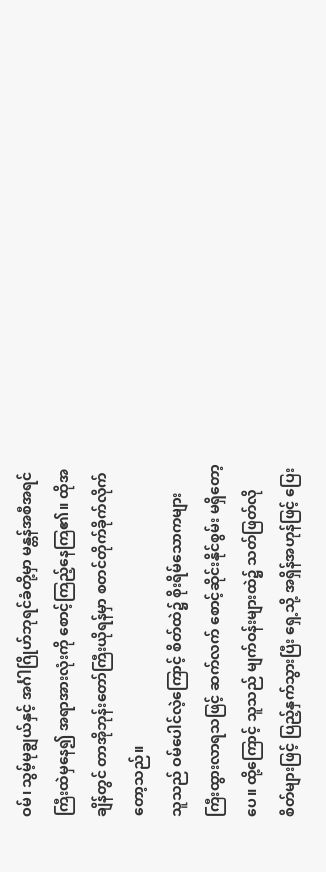ဝမ်၊ သွမ့်မုချွယ်နှင့် အင်္ဂါဂြိုဟ်ဘုရင်ခံတို့မှာ မန္တန်အစီအရင်ကြီးထဲမှနေ၍ အရာအားလုံးကို စောင့်ကြည့်နေကြ၏။ ထိုအချိန်တွင် တာအိုဘုန်းတော်ကြီးယိုရန်မှာ စတင်တိုက်ခိုက်လိုက်တော့သည်။
သူသည် ဝမ်ပေါင်လဲ့ကြောင့် စိတ်ထဲ၌ စိုးရိမ်သောကများ ကြီးထွားလာရသဖြင့် ဆက်လက် စောင့်ဆိုင်းနိုင်စွမ်း မရှိတော့ပေ။ ထို့ကြောင့် သူသည် မျက်ဝန်းများထဲ၌ သတ်ဖြတ်လိုစိတ်များဖြင့် ပြည့်နှက်သွားပြီး ရှေ့သို့ အရှိန်အဟုန်ဖြင့် ပြေး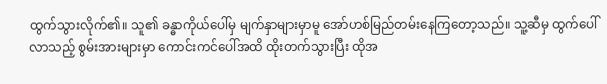ထွက်သွားလိုက်၏။ သူ၏ ခန္ဓာကိုယ်ပေါ်မှ မျက်နှာများမှာမူ အော်ဟစ်မြည်တမ်းနေကြတော့သည်။ သူ့ဆီမှ ထွက်ပေါ်လာသည့် စွမ်းအားများမှာ ကောင်းကင်ပေါ်အထိ ထိုးတက်သွားပြီး ထိုအ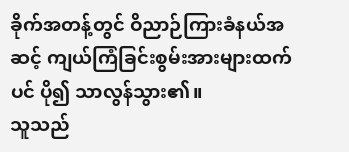ခိုက်အတန့်တွင် ဝိညာဉ်ကြားခံနယ်အဆင့် ကျယ်ကြံခြင်းစွမ်းအားများထက်ပင် ပို၍ သာလွန်သွား၏။
သူသည်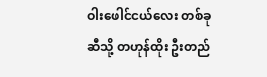ဝါးဖေါင်ငယ်လေး တစ်ခုဆီသို့ တဟုန်ထိုး ဦးတည်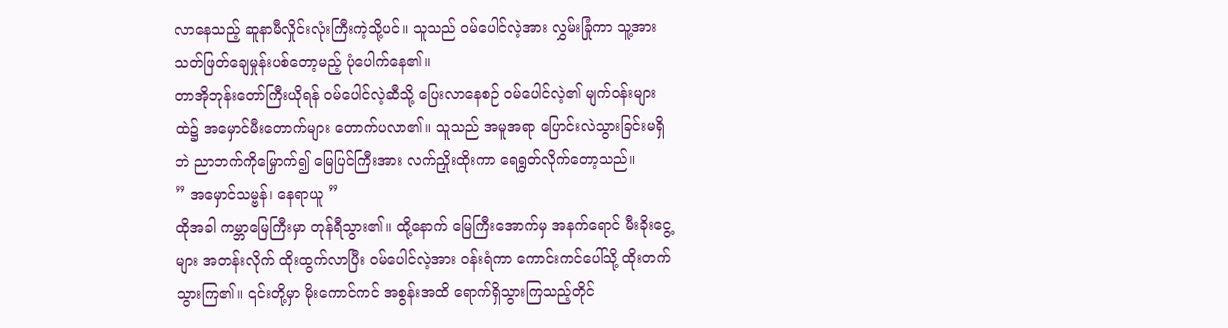လာနေသည့် ဆူနာမီလှိုင်းလုံးကြီးကဲ့သို့ပင်။ သူသည် ဝမ်ပေါင်လဲ့အား လွှမ်းခြုံကာ သူ့အား သတ်ဖြတ်ချေမှုန်းပစ်တော့မည့် ပုံပေါက်နေ၏။
တာအိုဘုန်းတော်ကြီးယိုရန် ဝမ်ပေါင်လဲ့ဆီသို့ ပြေးလာနေစဉ် ဝမ်ပေါင်လဲ့၏ မျက်ဝန်းများထဲ၌ အမှောင်မီးတောက်များ တောက်ပလာ၏။ သူသည် အမူအရာ ပြောင်းလဲသွားခြင်းမရှိဘဲ ညာဘက်ကိုမြှောက်၍ မြေပြင်ကြီးအား လက်ညှိုးထိုးကာ ရေရွတ်လိုက်တော့သည်။
” အမှောင်သမ္ဗန်၊ နေရာယူ ”
ထိုအခါ ကမ္ဘာမြေကြီးမှာ တုန်ရီသွား၏။ ထို့နောက် မြေကြီးအောက်မှ အနက်ရောင် မီးခိုးငွေ့များ အတန်းလိုက် ထိုးထွက်လာပြီး ဝမ်ပေါင်လဲ့အား ဝန်းရံကာ ကောင်းကင်ပေါ်သို့ ထိုးတက်သွားကြ၏။ ၎င်းတို့မှာ မိုးကောင်ကင် အစွန်းအထိ ရောက်ရှိသွားကြသည့်တိုင်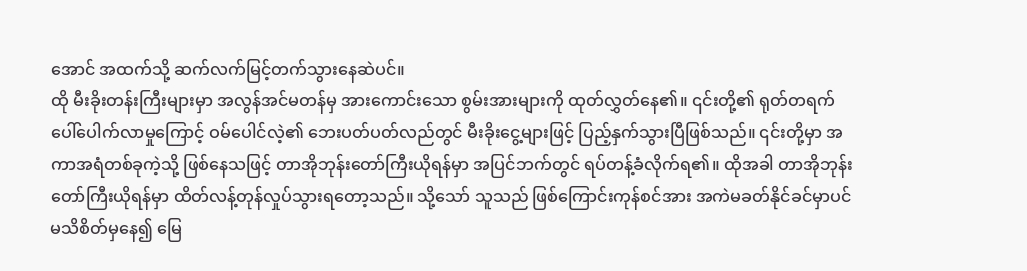အောင် အထက်သို့ ဆက်လက်မြင့်တက်သွားနေဆဲပင်။
ထို မီးခိုးတန်းကြီးများမှာ အလွန်အင်မတန်မှ အားကောင်းသော စွမ်းအားများကို ထုတ်လွှတ်နေ၏။ ၎င်းတို့၏ ရုတ်တရက် ပေါ်ပေါက်လာမှုကြောင့် ဝမ်ပေါင်လဲ့၏ ဘေးပတ်ပတ်လည်တွင် မီးခိုးငွေ့များဖြင့် ပြည့်နှက်သွားပြီဖြစ်သည်။ ၎င်းတို့မှာ အကာအရံတစ်ခုကဲ့သို့ ဖြစ်နေသဖြင့် တာအိုဘုန်းတော်ကြီးယိုရန်မှာ အပြင်ဘက်တွင် ရပ်တန့်ခံလိုက်ရ၏။ ထိုအခါ တာအိုဘုန်းတော်ကြီးယိုရန်မှာ ထိတ်လန့်တုန်လှုပ်သွားရတော့သည်။ သို့သော် သူသည် ဖြစ်ကြောင်းကုန်စင်အား အကဲမခတ်နိုင်ခင်မှာပင် မသိစိတ်မှနေ၍ မြေ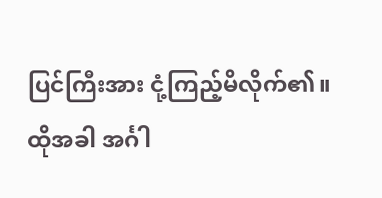ပြင်ကြီးအား ငုံ့ကြည့်မိလိုက်၏။
ထိုအခါ အင်္ဂါ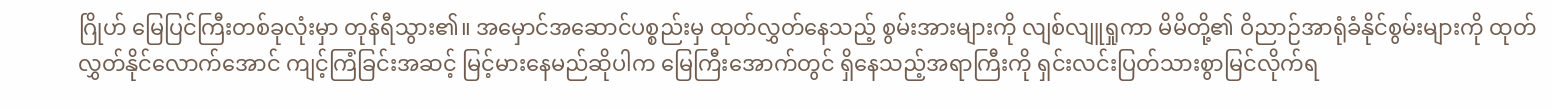ဂြိုဟ် မြေပြင်ကြီးတစ်ခုလုံးမှာ တုန်ရီသွား၏။ အမှောင်အဆောင်ပစ္စည်းမှ ထုတ်လွှတ်နေသည့် စွမ်းအားများကို လျစ်လျူရှုကာ မိမိတို့၏ ဝိညာဉ်အာရုံခံနိုင်စွမ်းများကို ထုတ်လွှတ်နိုင်လောက်အောင် ကျင့်ကြံခြင်းအဆင့် မြင့်မားနေမည်ဆိုပါက မြေကြီးအောက်တွင် ရှိနေသည့်အရာကြီးကို ရှင်းလင်းပြတ်သားစွာမြင်လိုက်ရ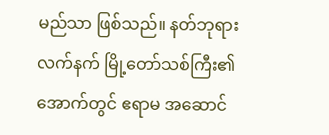မည်သာ ဖြစ်သည်။ နတ်ဘုရားလက်နက် မြို့တော်သစ်ကြီး၏ အောက်တွင် ဧရာမ အဆောင်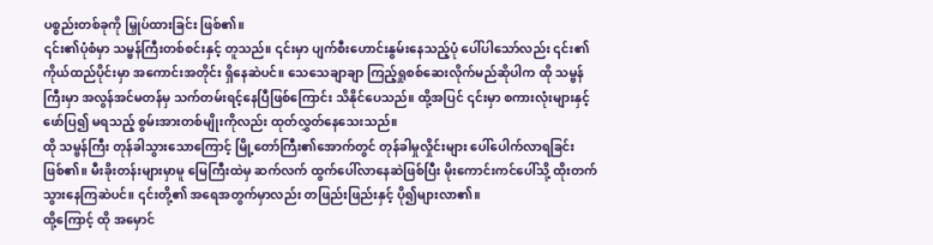ပစ္စည်းတစ်ခုကို မြှုပ်ထားခြင်း ဖြစ်၏။
၎င်း၏ပုံစံမှာ သမ္ဗန်ကြီးတစ်စင်းနှင့် တူသည်။ ၎င်းမှာ ပျက်စီးဟောင်းနွမ်းနေသည့်ပုံ ပေါ်ပါသော်လည်း ၎င်း၏ ကိုယ်ထည်ပိုင်းမှာ အကောင်းအတိုင်း ရှိနေဆဲပင်။ သေသေချာချာ ကြည့်ရှုစစ်ဆေးလိုက်မည်ဆိုပါက ထို သမ္ဗန်ကြီးမှာ အလွန်အင်မတန်မှ သက်တမ်းရင့်နေပြီဖြစ်ကြောင်း သိနိုင်ပေသည်။ ထို့အပြင် ၎င်းမှာ စကားလုံးများနှင့် ဖော်ပြ၍ မရသည့် စွမ်းအားတစ်မျိုးကိုလည်း ထုတ်လွှတ်နေသေးသည်။
ထို သမ္ဗန်ကြီး တုန်ခါသွားသောကြောင့် မြို့တော်ကြီး၏အောက်တွင် တုန်ခါမှုလှိုင်းများ ပေါ်ပေါက်လာရခြင်းဖြစ်၏။ မီးခိုးတန်းများမှာမူ မြေကြီးထဲမှ ဆက်လက် ထွက်ပေါ်လာနေဆဲဖြစ်ပြီး မိုးကောင်းကင်ပေါ်သို့ ထိုးတက်သွားနေကြဆဲပင်။ ၎င်းတို့၏ အရေအတွက်မှာလည်း တဖြည်းဖြည်းနှင့် ပို၍များလာ၏။
ထို့ကြောင့် ထို အမှောင်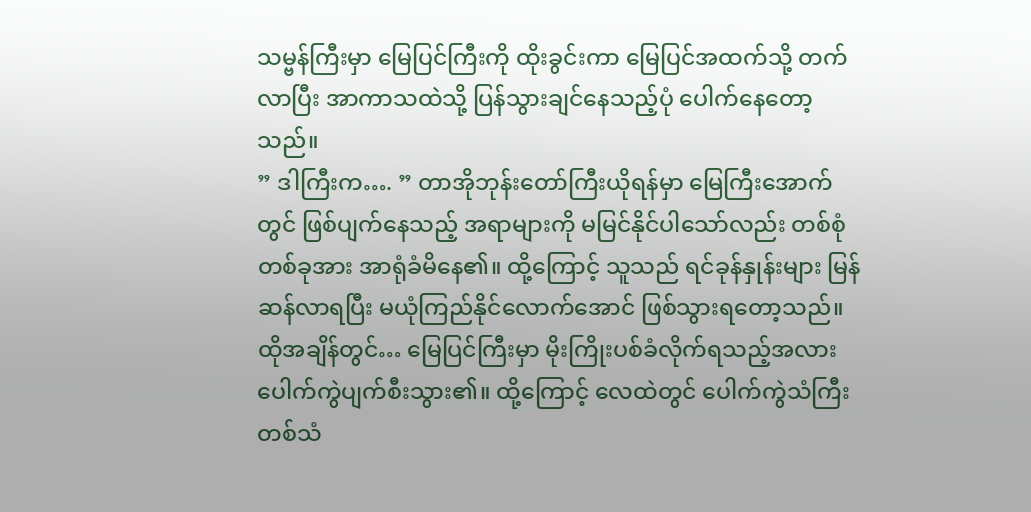သမ္ဗန်ကြီးမှာ မြေပြင်ကြီးကို ထိုးခွင်းကာ မြေပြင်အထက်သို့ တက်လာပြီး အာကာသထဲသို့ ပြန်သွားချင်နေသည့်ပုံ ပေါက်နေတော့သည်။
” ဒါကြီးက…. ” တာအိုဘုန်းတော်ကြီးယိုရန်မှာ မြေကြီးအောက်တွင် ဖြစ်ပျက်နေသည့် အရာများကို မမြင်နိုင်ပါသော်လည်း တစ်စုံတစ်ခုအား အာရုံခံမိနေ၏။ ထို့ကြောင့် သူသည် ရင်ခုန်နှုန်းများ မြန်ဆန်လာရပြီး မယုံကြည်နိုင်လောက်အောင် ဖြစ်သွားရတော့သည်။ ထိုအချိန်တွင်… မြေပြင်ကြီးမှာ မိုးကြိုးပစ်ခံလိုက်ရသည့်အလား ပေါက်ကွဲပျက်စီးသွား၏။ ထို့ကြောင့် လေထဲတွင် ပေါက်ကွဲသံကြီးတစ်သံ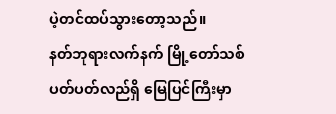ပဲ့တင်ထပ်သွားတော့သည်။
နတ်ဘုရားလက်နက် မြို့တော်သစ် ပတ်ပတ်လည်ရှိ မြေပြင်ကြီးမှာ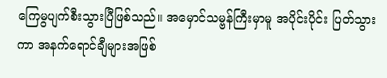ကြေမွပျက်စီးသွားပြီဖြစ်သည်။ အမှောင်သမ္ဗန်ကြီးမှာမူ အပိုင်းပိုင်း ပြတ်သွားကာ အနက်ရောင်ချီများအဖြစ်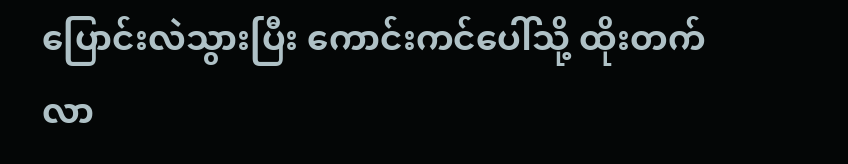ပြောင်းလဲသွားပြီး ကောင်းကင်ပေါ်သို့ ထိုးတက်လာ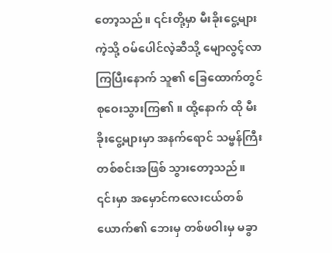တော့သည်။ ၎င်းတို့မှာ မီးခိုးငွေ့များကဲ့သို့ ဝမ်ပေါင်လဲ့ဆီသို့ မျောလွင့်လာကြပြီးနောက် သူ၏ ခြေထောက်တွင် စုဝေးသွားကြ၏။ ထို့နောက် ထို မီးခိုးငွေ့များမှာ အနက်ရောင် သမ္ဗန်ကြီးတစ်စင်းအဖြစ် သွားတော့သည်။
၎င်းမှာ အမှောင်ကလေးငယ်တစ်ယောက်၏ ဘေးမှ တစ်ဖဝါးမှ မခွာ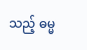သည့် ဓမ္မ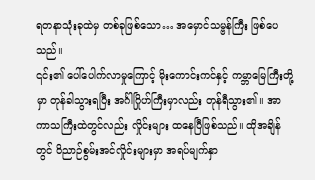ရတနာသုံးခုထဲမှ တစ်ခုဖြစ်သော… အမှောင်သမ္ဗန်ကြီး ဖြစ်ပေသည်။
၎င်း၏ ပေါ်ပေါက်လာမှုကြောင့် မိုးကောင်းကင်နှင့် ကမ္ဘာမြေကြီးတို့မှာ တုန်ခါသွားရပြီး အင်္ဂါဂြိုဟ်ကြီးမှာလည်း တုန်ရီသွား၏။ အာကာသကြီးထဲတွင်လည်း လှိုင်းများ ထနေပြီဖြစ်သည်။ ထိုအချိန်တွင် ဝိညာဉ်စွမ်းအင်လှိုင်းများမှာ အရပ်မျက်နှာ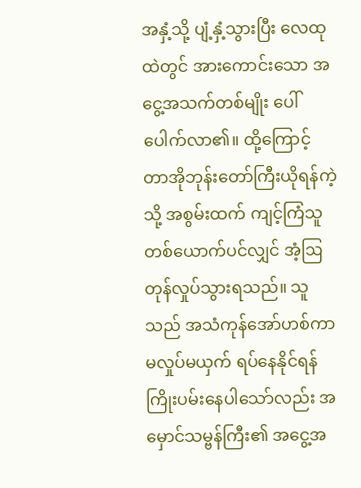အနှံ့သို့ ပျံ့နှံ့သွားပြီး လေထုထဲတွင် အားကောင်းသော အငွေ့အသက်တစ်မျိုး ပေါ်ပေါက်လာ၏။ ထို့ကြောင့် တာအိုဘုန်းတော်ကြီးယိုရန်ကဲ့သို့ အစွမ်းထက် ကျင့်ကြံသူတစ်ယောက်ပင်လျှင် အံ့ဩတုန်လှုပ်သွားရသည်။ သူသည် အသံကုန်အော်ဟစ်ကာ မလှုပ်မယှက် ရပ်နေနိုင်ရန် ကြိုးပမ်းနေပါသော်လည်း အမှောင်သမ္ဗန်ကြီး၏ အငွေ့အ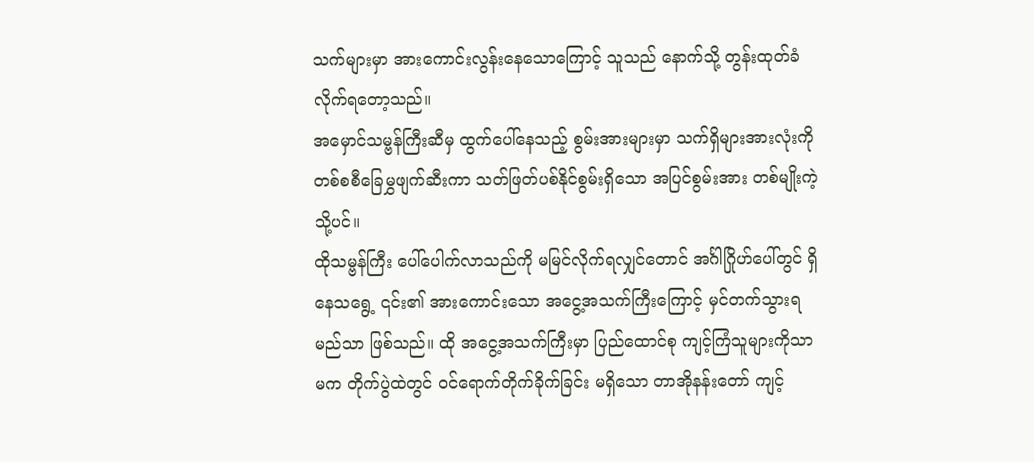သက်များမှာ အားကောင်းလွန်းနေသောကြောင့် သူသည် နောက်သို့ တွန်းထုတ်ခံလိုက်ရတော့သည်။
အမှောင်သမ္ဗန်ကြီးဆီမှ ထွက်ပေါ်နေသည့် စွမ်းအားများမှာ သက်ရှိများအားလုံးကို တစ်စစီခြေမွှဖျက်ဆီးကာ သတ်ဖြတ်ပစ်နိုင်စွမ်းရှိသော အပြင်စွမ်းအား တစ်မျိုးကဲ့သို့ပင်။
ထိုသမ္ဗန်ကြီး ပေါ်ပေါက်လာသည်ကို မမြင်လိုက်ရလျှင်တောင် အင်္ဂါဂြိုဟ်ပေါ်တွင် ရှိနေသရွေ့ ၎င်း၏ အားကောင်းသော အငွေ့အသက်ကြီးကြောင့် မှင်တက်သွားရမည်သာ ဖြစ်သည်။ ထို အငွေ့အသက်ကြီးမှာ ပြည်ထောင်စု ကျင့်ကြံသူများကိုသာမက တိုက်ပွဲထဲတွင် ဝင်ရောက်တိုက်ခိုက်ခြင်း မရှိသော တာအိုနန်းတော် ကျင့်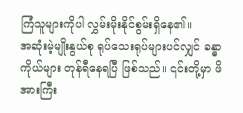ကြံသူများကိုပါ လွှမ်းမိုးနိုင်စွမ်းရှိနေ၏။
အဆုံးမဲ့မျိုးနွယ်စု ရုပ်သေးရုပ်များပင်လျှင် ခန္ဓာကိုယ်များ တုန်ရီနေရပြီ ဖြစ်သည်။ ၎င်းတို့မှာ ဖိအားကြီး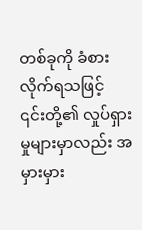တစ်ခုကို ခံစားလိုက်ရသဖြင့် ၎င်းတို့၏ လှုပ်ရှားမှုများမှာလည်း အမှားမှား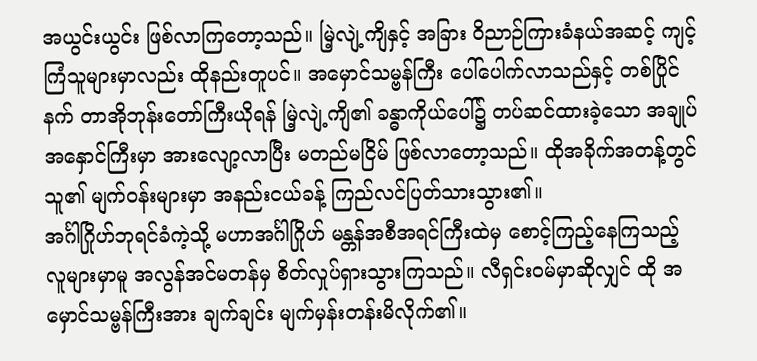အယွင်းယွင်း ဖြစ်လာကြတော့သည်။ မြဲ့လျဲ့ကျိနှင့် အခြား ဝိညာဉ်ကြားခံနယ်အဆင့် ကျင့်ကြံသူများမှာလည်း ထိုနည်းတူပင်။ အမှောင်သမ္ဗန်ကြီး ပေါ်ပေါက်လာသည်နှင့် တစ်ပြိုင်နက် တာအိုဘုန်းတော်ကြီးယိုရန် မြဲ့လျဲ့ကျိ၏ ခန္ဓာကိုယ်ပေါ်၌ တပ်ဆင်ထားခဲ့သော အချုပ်အနှောင်ကြီးမှာ အားလျော့လာပြီး မတည်မငြိမ် ဖြစ်လာတော့သည်။ ထိုအခိုက်အတန့်တွင် သူ၏ မျက်ဝန်းများမှာ အနည်းငယ်ခန့် ကြည်လင်ပြတ်သားသွား၏။
အင်္ဂါဂြိုဟ်ဘုရင်ခံကဲ့သို့ မဟာအင်္ဂါဂြိုဟ် မန္တန်အစီအရင်ကြီးထဲမှ စောင့်ကြည့်နေကြသည့် လူများမှာမူ အလွန်အင်မတန်မှ စိတ်လှုပ်ရှားသွားကြသည်။ လီရှင်းဝမ်မှာဆိုလျှင် ထို အမှောင်သမ္ဗန်ကြီးအား ချက်ချင်း မျက်မှန်းတန်းမိလိုက်၏။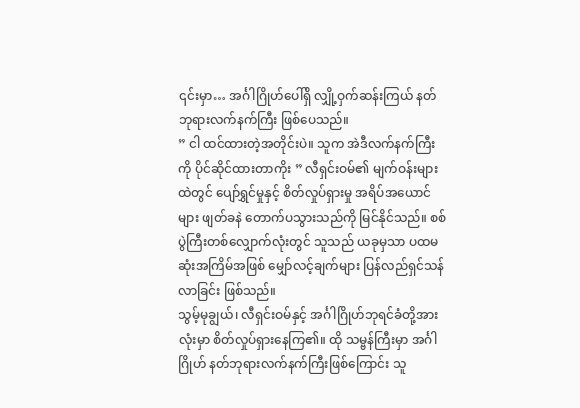၎င်းမှာ… အင်္ဂါဂြိုဟ်ပေါ်ရှိ လျှို့ဝှက်ဆန်းကြယ် နတ်ဘုရားလက်နက်ကြီး ဖြစ်ပေသည်။
” ငါ ထင်ထားတဲ့အတိုင်းပဲ။ သူက အဲဒီလက်နက်ကြီးကို ပိုင်ဆိုင်ထားတာကိုး ” လီရှင်းဝမ်၏ မျက်ဝန်းများထဲတွင် ပျော်ရွှင်မှုနှင့် စိတ်လှုပ်ရှားမှု အရိပ်အယောင်များ ဖျတ်ခနဲ တောက်ပသွားသည်ကို မြင်နိုင်သည်။ စစ်ပွဲကြီးတစ်လျှောက်လုံးတွင် သူသည် ယခုမှသာ ပထမဆုံးအကြိမ်အဖြစ် မျှော်လင့်ချက်များ ပြန်လည်ရှင်သန်လာခြင်း ဖြစ်သည်။
သွမ့်မုချွယ်၊ လီရှင်းဝမ်နှင့် အင်္ဂါဂြိုဟ်ဘုရင်ခံတို့အားလုံးမှာ စိတ်လှုပ်ရှားနေကြ၏။ ထို သမ္ဗန်ကြီးမှာ အင်္ဂါဂြိုဟ် နတ်ဘုရားလက်နက်ကြီးဖြစ်ကြောင်း သူ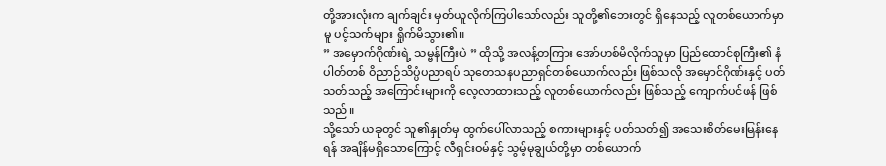တို့အားလုံးက ချက်ချင်း မှတ်ယူလိုက်ကြပါသော်လည်း သူတို့၏ဘေးတွင် ရှိနေသည့် လူတစ်ယောက်မှာမူ ပင့်သက်များ ရှိုက်မိသွား၏။
” အမှောက်ဂိုဏ်းရဲ့ သမ္ဗန်ကြီးပဲ ” ထိုသို့ အလန့်တကြား အော်ဟစ်မိလိုက်သူမှာ ပြည်ထောင်စုကြီး၏ နံပါတ်တစ် ဝိညာဉ်သိပ္ပံပညာရပ် သုတေသနပညာရှင်တစ်ယောက်လည်း ဖြစ်သလို အမှောင်ဂိုဏ်းနှင့် ပတ်သတ်သည့် အကြောင်းများကို လေ့လာထားသည့် လူတစ်ယောက်လည်း ဖြစ်သည့် ကျောက်ပင်ဖန် ဖြစ်သည်။
သို့သော် ယခုတွင် သူ၏နှုတ်မှ ထွက်ပေါ်လာသည့် စကားများနှင့် ပတ်သတ်၍ အသေးစိတ်မေးမြန်းနေရန် အချိန်မရှိသောကြောင့် လီရှင်းဝမ်နှင့် သွမ့်မုချွယ်တို့မှာ တစ်ယောက်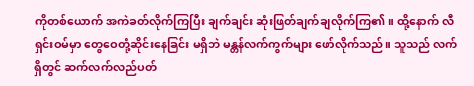ကိုတစ်ယောက် အကဲခတ်လိုက်ကြပြီး ချက်ချင်း ဆုံးဖြတ်ချက်ချလိုက်ကြ၏။ ထို့နောက် လီရှင်းဝမ်မှာ တွေဝေတုံ့ဆိုင်းနေခြင်း မရှိဘဲ မန္တန်လက်ကွက်များ ဖော်လိုက်သည်။ သူသည် လက်ရှိတွင် ဆက်လက်လည်ပတ်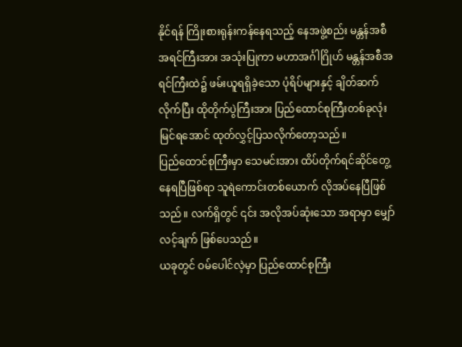နိုင်ရန် ကြိုးစားရုန်းကန်နေရသည့် နေအဖွဲ့စည်း မန္တန်အစီအရင်ကြီးအား အသုံးပြုကာ မဟာအင်္ဂါဂြိုဟ် မန္တန်အစီအရင်ကြီးထဲ၌ ဖမ်းယူရရှိခဲ့သော ပုံရိပ်များနှင့် ချိတ်ဆက်လိုက်ပြီး ထိုတိုက်ပွဲကြီးအား ပြည်ထောင်စုကြီးတစ်ခုလုံး မြင်ရအောင် ထုတ်လွှင့်ပြသလိုက်တော့သည်။
ပြည်ထောင်စုကြီးမှာ သေမင်းအား ထိပ်တိုက်ရင်ဆိုင်တွေ့နေရပြီဖြစ်ရာ သူရဲကောင်းတစ်ယောက် လိုအပ်နေပြီဖြစ်သည်။ လက်ရှိတွင် ၎င်း အလိုအပ်ဆုံးသော အရာမှာ မျှော်လင့်ချက် ဖြစ်ပေသည်။
ယခုတွင် ဝမ်ပေါင်လဲ့မှာ ပြည်ထောင်စုကြီး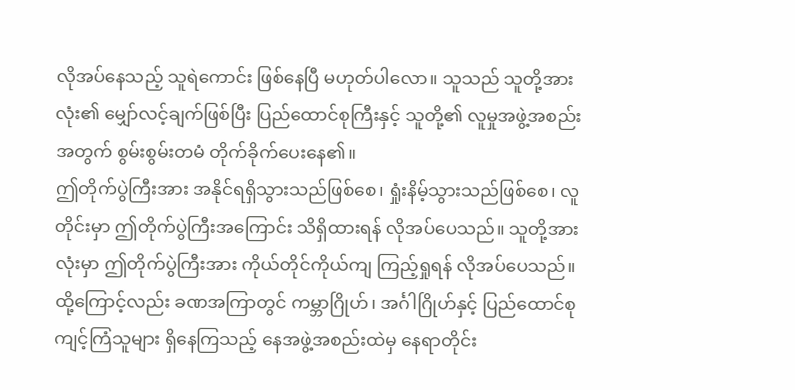လိုအပ်နေသည့် သူရဲကောင်း ဖြစ်နေပြီ မဟုတ်ပါလော။ သူသည် သူတို့အားလုံး၏ မျှော်လင့်ချက်ဖြစ်ပြီး ပြည်ထောင်စုကြီးနှင့် သူတို့၏ လူမှုအဖွဲ့အစည်းအတွက် စွမ်းစွမ်းတမံ တိုက်ခိုက်ပေးနေ၏။
ဤတိုက်ပွဲကြီးအား အနိုင်ရရှိသွားသည်ဖြစ်စေ၊ ရှုံးနိမ့်သွားသည်ဖြစ်စေ၊ လူတိုင်းမှာ ဤတိုက်ပွဲကြီးအကြောင်း သိရှိထားရန် လိုအပ်ပေသည်။ သူတို့အားလုံးမှာ ဤတိုက်ပွဲကြီးအား ကိုယ်တိုင်ကိုယ်ကျ ကြည့်ရှုရန် လိုအပ်ပေသည်။
ထို့ကြောင့်လည်း ခဏအကြာတွင် ကမ္ဘာဂြိုဟ်၊ အင်္ဂါဂြိုဟ်နှင့် ပြည်ထောင်စုကျင့်ကြံသူများ ရှိနေကြသည့် နေအဖွဲ့အစည်းထဲမှ နေရာတိုင်း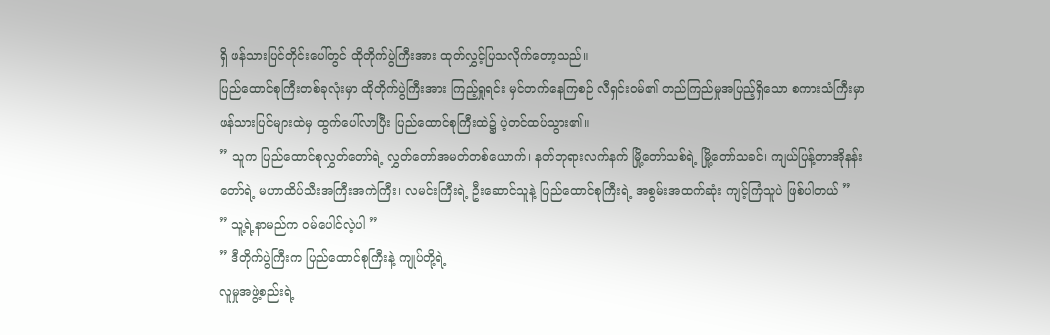ရှိ ဖန်သားပြင်တိုင်းပေါ်တွင် ထိုတိုက်ပွဲကြီးအား ထုတ်လွှင့်ပြသလိုက်တော့သည်။
ပြည်ထောင်စုကြီးတစ်ခုလုံးမှာ ထိုတိုက်ပွဲကြီးအား ကြည့်ရှုရင်း မှင်တက်နေကြစဉ် လီရှင်းဝမ်၏ တည်ကြည်မှုအပြည့်ရှိသော စကားသံကြီးမှာ ဖန်သားပြင်များထဲမှ ထွက်ပေါ်လာပြီး ပြည်ထောင်စုကြီးထဲ၌ ပဲ့တင်ထပ်သွား၏။
” သူက ပြည်ထောင်စုလွှတ်တော်ရဲ့ လွှတ်တော်အမတ်တစ်ယောက်၊ နတ်ဘုရားလက်နက် မြို့တော်သစ်ရဲ့ မြို့တော်သခင်၊ ကျယ်ပြန့်တာအိုနန်းတော်ရဲ့ မဟာထိပ်သီးအကြီးအကဲကြီး၊ လမင်းကြီးရဲ့ ဦးဆောင်သူနဲ့ ပြည်ထောင်စုကြီးရဲ့ အစွမ်းအထက်ဆုံး ကျင့်ကြံသူပဲ ဖြစ်ပါတယ် ”
” သူ့ရဲ့နာမည်က ဝမ်ပေါင်လဲ့ပါ ”
” ဒီတိုက်ပွဲကြီးက ပြည်ထောင်စုကြီးနဲ့ ကျုပ်တို့ရဲ့
လူမှုအဖွဲ့စည်းရဲ့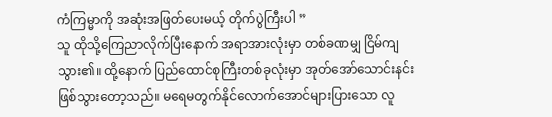ကံကြမ္မာကို အဆုံးအဖြတ်ပေးမယ့် တိုက်ပွဲကြီးပါ ”
သူ ထိုသို့ကြေညာလိုက်ပြီးနောက် အရာအားလုံးမှာ တစ်ခဏမျှ ငြိမ်ကျသွား၏။ ထို့နောက် ပြည်ထောင်စုကြီးတစ်ခုလုံးမှာ အုတ်အော်သောင်းနင်း ဖြစ်သွားတော့သည်။ မရေမတွက်နိုင်လောက်အောင်များပြားသော လူ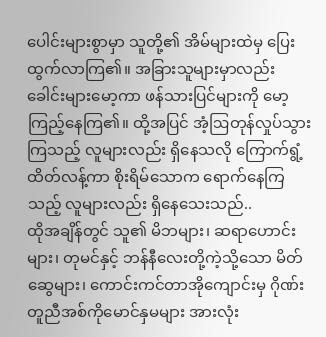ပေါင်းများစွာမှာ သူတို့၏ အိမ်များထဲမှ ပြေးထွက်လာကြ၏။ အခြားသူများမှာလည်း ခေါင်းများမော့ကာ ဖန်သားပြင်များကို မော့ကြည့်နေကြ၏။ ထို့အပြင် အံ့ဩတုန်လှုပ်သွားကြသည့် လူများလည်း ရှိနေသလို ကြောက်ရွံ့ထိတ်လန့်ကာ စိုးရိမ်သောက ရောက်နေကြသည့် လူများလည်း ရှိနေသေးသည်..
ထိုအချိန်တွင် သူ၏ မိဘများ၊ ဆရာဟောင်းများ၊ တုမင်နှင့် ဘန်နီလေးတို့ကဲ့သို့သော မိတ်ဆွေများ၊ ကောင်းကင်တာအိုကျောင်းမှ ဂိုဏ်းတူညီအစ်ကိုမောင်နှမများ အားလုံး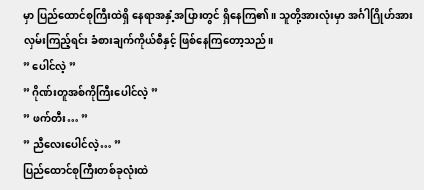မှာ ပြည်ထောင်စုကြီးထဲရှိ နေရာအနှံ့အပြားတွင် ရှိနေကြ၏။ သူတို့အားလုံးမှာ အင်္ဂါဂြိုဟ်အား လှမ်းကြည့်ရင်း ခံစားချက်ကိုယ်စီနှင့် ဖြစ်နေကြတော့သည်။
” ပေါင်လဲ့ ”
” ဂိုဏ်းတူအစ်ကိုကြီးပေါင်လဲ့ ”
” ဖက်တီး… ”
” ညီလေးပေါင်လဲ့… ”
ပြည်ထောင်စုကြီးတစ်ခုလုံးထဲ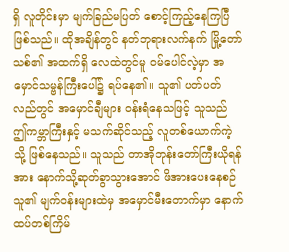ရှိ လူတိုင်းမှာ မျက်ခြည်မပြတ် စောင့်ကြည့်နေကြပြီဖြစ်သည်။ ထိုအချိန်တွင် နတ်ဘုရားလက်နက် မြို့တော်သစ်၏ အထက်ရှိ လေထဲတွင်မူ ဝမ်ပေါင်လဲ့မှာ အမှောင်သမ္ဗန်ကြီးပေါ်၌ ရပ်နေ၏။ သူ၏ ပတ်ပတ်လည်တွင် အမှောင်ချီများ ဝန်းရံနေသဖြင့် သူသည် ဤကမ္ဘာကြီးနှင့် မသက်ဆိုင်သည့် လူတစ်ယောက်ကဲ့သို့ ဖြစ်နေသည်။ သူသည် တာအိုဘုန်းတော်ကြီးယိုရန်အား နောက်သို့ဆုတ်ခွာသွားအောင် ဖိအားပေးနေစဉ် သူ၏ မျက်ဝန်းများထဲမှ အမှောင်မီးတောက်မှာ နောက်ထပ်တစ်ကြိမ်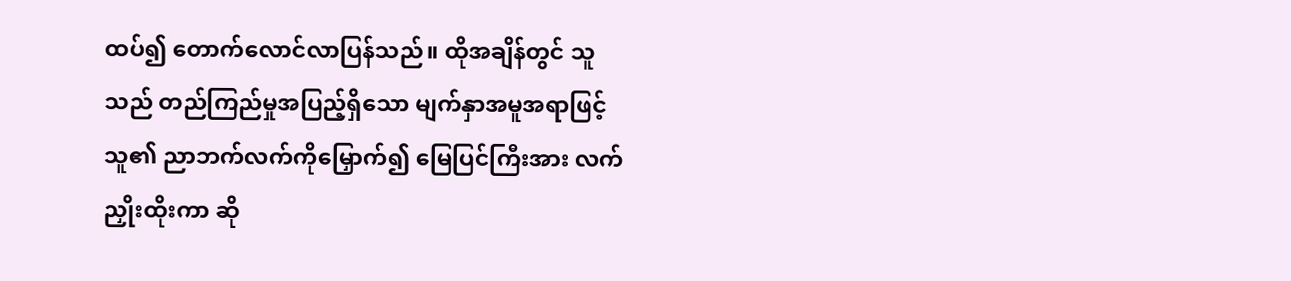ထပ်၍ တောက်လောင်လာပြန်သည်။ ထိုအချိန်တွင် သူသည် တည်ကြည်မှုအပြည့်ရှိသော မျက်နှာအမူအရာဖြင့် သူ၏ ညာဘက်လက်ကိုမြှောက်၍ မြေပြင်ကြီးအား လက်ညှိုးထိုးကာ ဆို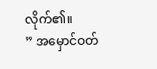လိုက်၏။
” အမှောင်ဝတ်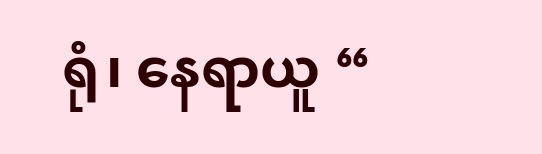ရုံ၊ နေရာယူ “